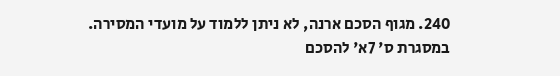240. מגוף הסכם ארנה, לא ניתן ללמוד על מועדי המסירה.
במסגרת ס' 7א' להסכם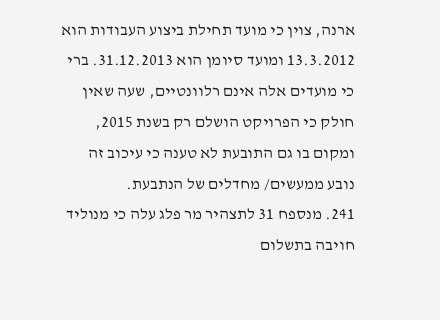ארנה, צוין כי מועד תחילת ביצוע העבודות הוא 13.3.2012 ומועד סיומן הוא 31.12.2013. ברי כי מועדים אלה אינם רלוונטיים, שעה שאין חולק כי הפרויקט הושלם רק בשנת 2015, ומקום בו גם התובעת לא טענה כי עיכוב זה נובע ממעשים/ מחדלים של הנתבעת.
241. מנספח 31 לתצהיר מר פלג עלה כי מנוליד חויבה בתשלום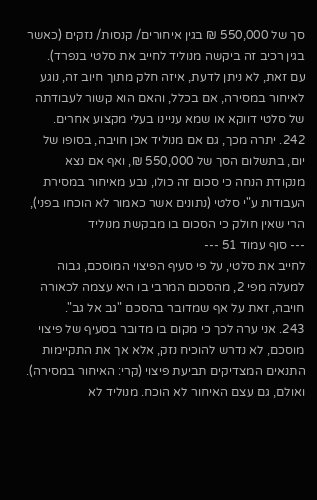סך של 550,000 ₪ בגין איחורים/ קנסות/ נזקים (כאשר בגין רכיב זה ביקשה מנוליד לחייב את סלטי בנפרד).
עם זאת, לא ניתן לדעת, איזה חלק מתוך חיוב זה, נוגע לאיחור במסירה, אם בכלל, והאם הוא קשור לעבודתה של סלטי דווקא או שמא עניינו בעלי מקצוע אחרים.
242. יתרה מכך, גם אם מנוליד אכן חויבה, בסופו של יום, בתשלום הסך של 550,000 ₪, ואף אם נצא מנקודת הנחה כי סכום זה כולו, נבע מאיחור במסירת העבודות ע"י סלטי (נתונים אשר כאמור לא הוכחו בפני), הרי שאין חולק כי הסכום בו מבקשת מנוליד
--- סוף עמוד 51 ---
לחייב את סלטי, על פי סעיף הפיצוי המוסכם, גבוה למעלה מפי 2, מהסכום המרבי בו היא עצמה לכאורה חויבה, זאת על אף שמדובר בהסכם "גב אל גב".
243. אני ערה לכך כי מקום בו מדובר בסעיף של פיצוי מוסכם, לא נדרש להוכיח נזק, אלא אך את התקיימות התנאים המצדיקים תביעת פיצוי (קרי: האיחור במסירה). ואולם, גם עצם האיחור לא הוכח. מנוליד לא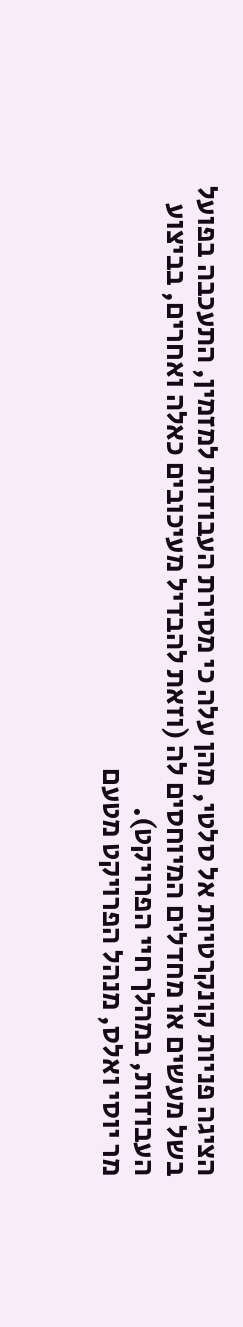הציגה פניות קונקרטיות אל סלטי, מהן עלה כי מסירת העבודות למזמין, התעכבה בפועל בשל מעשים או מחדלים המיוחסים לה (וזאת להבדיל מעיכובים כאלה ואחרים, בביצוע העבודות, במהלך חיי הפרויקט).
מר יוסי ואלס, מנהל הפרויקט מטעם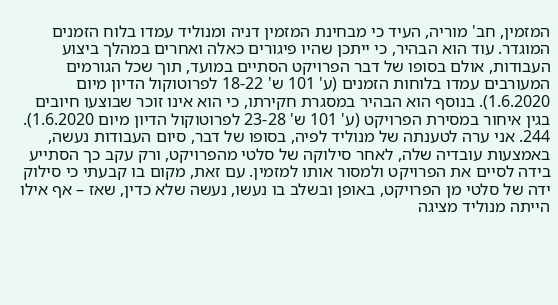המזמין, חב' מוריה, העיד כי מבחינת המזמין דניה ומנוליד עמדו בלוח הזמנים המוגדר. עוד הוא הבהיר, כי ייתכן שהיו פיגורים כאלה ואחרים במהלך ביצוע העבודות, אולם בסופו של דבר הפרויקט הסתיים במועד, תוך שכל הגורמים המעורבים עמדו בלוחות הזמנים (ע' 101 ש' 18-22 לפרוטוקול הדיון מיום 1.6.2020). בנוסף הוא הבהיר במסגרת חקירתו, כי הוא אינו זוכר שבוצעו חיובים בגין איחור במסירת הפרויקט (ע' 101 ש' 23-28 לפרוטוקול הדיון מיום 1.6.2020).
244. אני ערה לטענתה של מנוליד לפיה, בסופו של דבר, סיום העבודות נעשה, באמצעות עובדיה שלה, לאחר סילוקה של סלטי מהפרויקט, ורק עקב כך הסתייע בידה לסיים את הפרויקט ולמסור אותו למזמין. עם זאת, מקום בו קבעתי כי סילוק ידה של סלטי מן הפרויקט, באופן ובשלב בו נעשו, נעשה שלא כדין, שאז – אף אילו הייתה מנוליד מציגה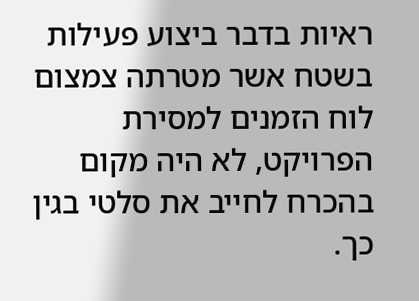ראיות בדבר ביצוע פעילות בשטח אשר מטרתה צמצום לוח הזמנים למסירת הפרויקט, לא היה מקום בהכרח לחייב את סלטי בגין כך.